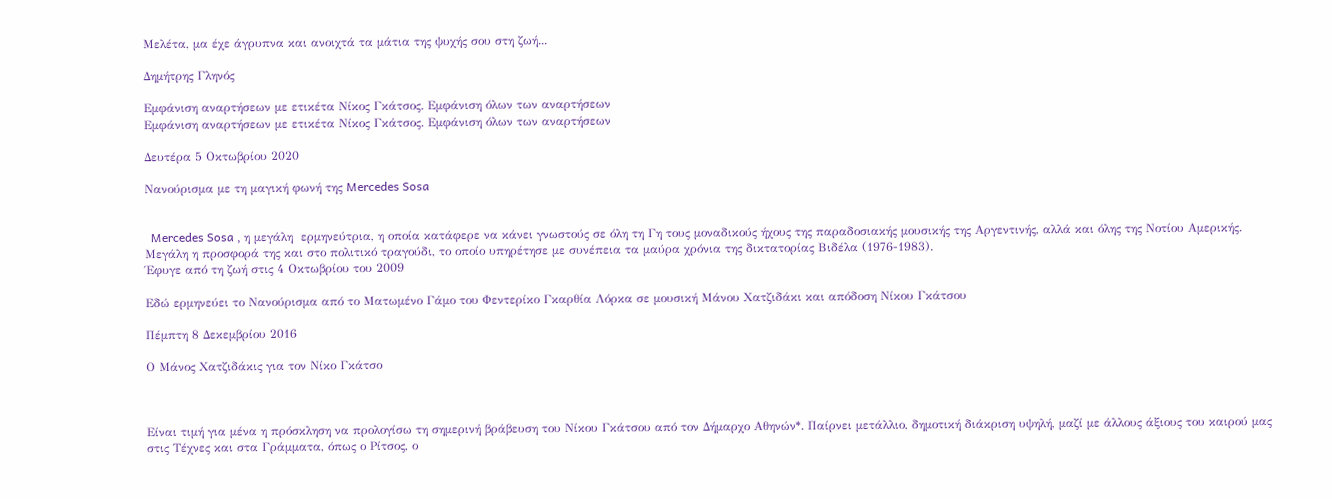Μελέτα, μα έχε άγρυπνα και ανοιχτά τα μάτια της ψυχής σου στη ζωή...

Δημήτρης Γληνός

Εμφάνιση αναρτήσεων με ετικέτα Νίκος Γκάτσος. Εμφάνιση όλων των αναρτήσεων
Εμφάνιση αναρτήσεων με ετικέτα Νίκος Γκάτσος. Εμφάνιση όλων των αναρτήσεων

Δευτέρα 5 Οκτωβρίου 2020

Νανούρισμα με τη μαγική φωνή της Mercedes Sosa


  Mercedes Sosa , η μεγάλη  ερμηνεύτρια, η οποία κατάφερε να κάνει γνωστούς σε όλη τη Γη τους μοναδικούς ήχους της παραδοσιακής μουσικής της Αργεντινής, αλλά και όλης της Νοτίου Αμερικής. Μεγάλη η προσφορά της και στο πολιτικό τραγούδι, το οποίο υπηρέτησε με συνέπεια τα μαύρα χρόνια της δικτατορίας Βιδέλα (1976-1983).
Έφυγε από τη ζωή στις 4 Οκτωβρίου του 2009

Εδώ ερμηνεύει το Νανούρισμα από το Ματωμένο Γάμο του Φεντερίκο Γκαρθία Λόρκα σε μουσική Μάνου Χατζιδάκι και απόδοση Νίκου Γκάτσου

Πέμπτη 8 Δεκεμβρίου 2016

Ο Μάνος Χατζιδάκις για τον Νίκο Γκάτσο



Είναι τιμή για μένα η πρόσκληση να προλογίσω τη σημερινή βράβευση του Νίκου Γκάτσου από τον Δήμαρχο Αθηνών*. Παίρνει μετάλλιο, δημοτική διάκριση υψηλή, μαζί με άλλους άξιους του καιρού μας στις Τέχνες και στα Γράμματα, όπως ο Ρίτσος, ο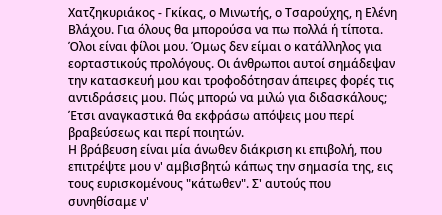Χατζηκυριάκος - Γκίκας, ο Μινωτής, ο Τσαρούχης, η Ελένη Βλάχου. Για όλους θα μπορούσα να πω πολλά ή τίποτα. Όλοι είναι φίλοι μου. Όμως δεν είμαι ο κατάλληλος για εορταστικούς προλόγους. Οι άνθρωποι αυτοί σημάδεψαν την κατασκευή μου και τροφοδότησαν άπειρες φορές τις αντιδράσεις μου. Πώς μπορώ να μιλώ για διδασκάλους; Έτσι αναγκαστικά θα εκφράσω απόψεις μου περί βραβεύσεως και περί ποιητών.
Η βράβευση είναι μία άνωθεν διάκριση κι επιβολή, που επιτρέψτε μου ν' αμβισβητώ κάπως την σημασία της, εις τους ευρισκομένους "κάτωθεν". Σ' αυτούς που συνηθίσαμε ν'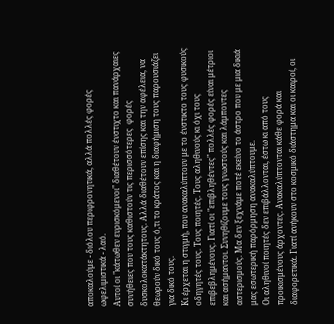αποκαλούμε - διόλου περιφρονητικά, αλλά πολλές φορές ωφελιμιστικά - λαό.
Αυτοί οι "κάτωθεν ευρισκόμενοι" διαθέτουν ένστιχτο και πανάρχαιες συνήθειες που τους καθιστούν τις περισσότερες  φορές δυσκολοκατάκτητους. Αλλά διαθέτουν επίσης και την αφέλεια, να θεωρούν δικό τους ό,τι το κράτος και η διαφήμιση τους παρουσιάζει για δικό τους.
Κι έρχεται η στιγμή, που ανακαλύπτουν με το ένστικτο τους φυσικούς οδηγητές τους. Τους ποιητές. Τους αληθινούς κι όχι τους επιβεβλημένους. Γιατί οι "επιβληθέντες" πολλές φορές είναι μέτριοι και ασήμαντοι. Συνηθίζουμε τους γνωστούς και λάμποντες αστερισμούς. Μα δεν ξεχνάμε ποτέ εκείνο το άστρο που με μια δικιά μας εσωτερική παρόρμηση ανακαλύπτουμε.
Οι αληθινοί ποιητές δεν επιβάλλονται, έστω κι από τους προικισμένους άρχοντες. Ανακαλύπτονται κάθε φορά και διαφορετικά. Γιατί ανήκουν στο κοσμικό διάστημα και οι καιροί, οι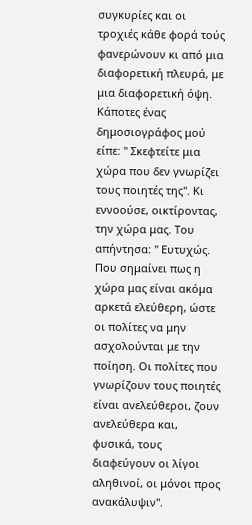συγκυρίες και οι τροχιές κάθε φορά τούς φανερώνουν κι από μια διαφορετική πλευρά, με μια διαφορετική όψη. Κάποτες ένας δημοσιογράφος μού είπε: " Σκεφτείτε μια χώρα που δεν γνωρίζει τους ποιητές της". Κι εννοούσε, οικτίροντας, την χώρα μας. Του απήντησα: " Ευτυχώς. Που σημαίνει πως η χώρα μας είναι ακόμα αρκετά ελεύθερη, ώστε οι πολίτες να μην ασχολούνται με την ποίηση. Οι πολίτες που γνωρίζουν τους ποιητές είναι ανελεύθεροι, ζουν ανελεύθερα και, φυσικά, τους διαφεύγουν οι λίγοι αληθινοί, οι μόνοι προς ανακάλυψιν".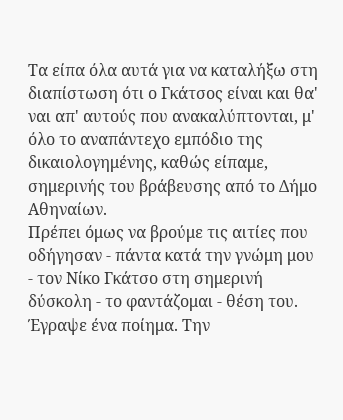Τα είπα όλα αυτά για να καταλήξω στη διαπίστωση ότι ο Γκάτσος είναι και θα' ναι απ' αυτούς που ανακαλύπτονται, μ' όλο το αναπάντεχο εμπόδιο της δικαιολογημένης, καθώς είπαμε, σημερινής του βράβευσης από το Δήμο Αθηναίων.
Πρέπει όμως να βρούμε τις αιτίες που οδήγησαν - πάντα κατά την γνώμη μου - τον Νίκο Γκάτσο στη σημερινή δύσκολη - το φαντάζομαι - θέση του.
Έγραψε ένα ποίημα. Την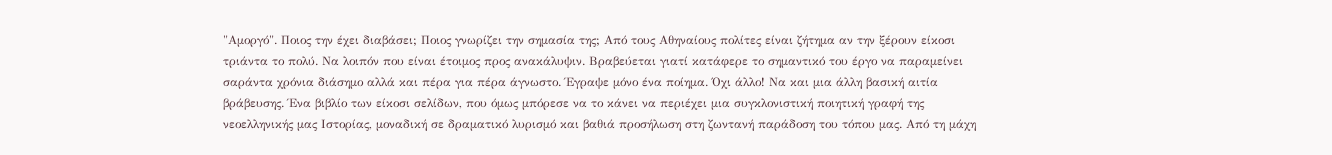"Αμοργό". Ποιος την έχει διαβάσει; Ποιος γνωρίζει την σημασία της; Από τους Αθηναίους πολίτες είναι ζήτημα αν την ξέρουν είκοσι τριάντα το πολύ. Να λοιπόν που είναι έτοιμος προς ανακάλυψιν. Βραβεύεται γιατί κατάφερε το σημαντικό του έργο να παραμείνει σαράντα χρόνια διάσημο αλλά και πέρα για πέρα άγνωστο. Έγραψε μόνο ένα ποίημα. Όχι άλλο! Να και μια άλλη βασική αιτία βράβευσης. Ένα βιβλίο των είκοσι σελίδων, που όμως μπόρεσε να το κάνει να περιέχει μια συγκλονιστική ποιητική γραφή της νεοελληνικής μας Ιστορίας, μοναδική σε δραματικό λυρισμό και βαθιά προσήλωση στη ζωντανή παράδοση του τόπου μας. Από τη μάχη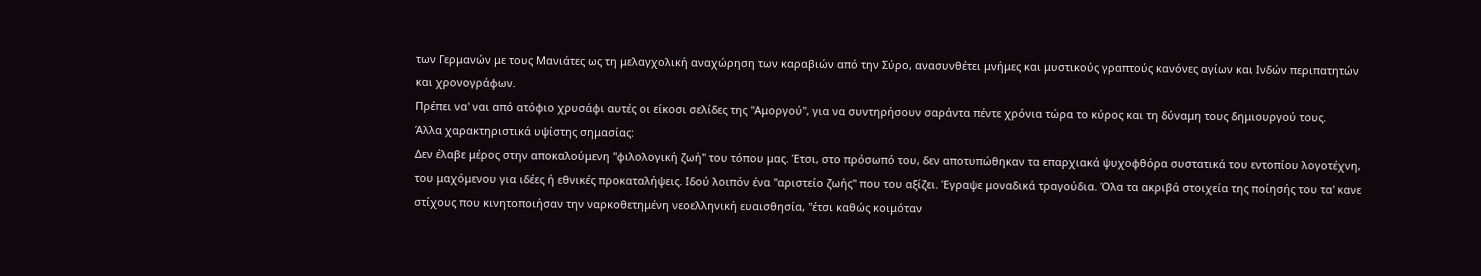των Γερμανών με τους Μανιάτες ως τη μελαγχολική αναχώρηση των καραβιών από την Σύρο, ανασυνθέτει μνήμες και μυστικούς γραπτούς κανόνες αγίων και Ινδών περιπατητών και χρονογράφων.
Πρέπει να' ναι από ατόφιο χρυσάφι αυτές οι είκοσι σελίδες της "Αμοργού", για να συντηρήσουν σαράντα πέντε χρόνια τώρα το κύρος και τη δύναμη τους δημιουργού τους.
Άλλα χαρακτηριστικά υψίστης σημασίας:
Δεν έλαβε μέρος στην αποκαλούμενη "φιλολογική ζωή" του τόπου μας. Έτσι, στο πρόσωπό του, δεν αποτυπώθηκαν τα επαρχιακά ψυχοφθόρα συστατικά του εντοπίου λογοτέχνη, του μαχόμενου για ιδέες ή εθνικές προκαταλήψεις. Ιδού λοιπόν ένα "αριστείο ζωής" που του αξίζει. Έγραψε μοναδικά τραγούδια. Όλα τα ακριβά στοιχεία της ποίησής του τα' κανε στίχους που κινητοποιήσαν την ναρκοθετημένη νεοελληνική ευαισθησία, "έτσι καθώς κοιμόταν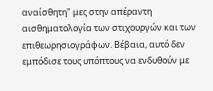αναίσθητη" μες στην απέραντη αισθηματολογία των στιχουργών και των επιθεωρησιογράφων. Βέβαια, αυτό δεν εμπόδισε τους υπόπτους να ενδυθούν με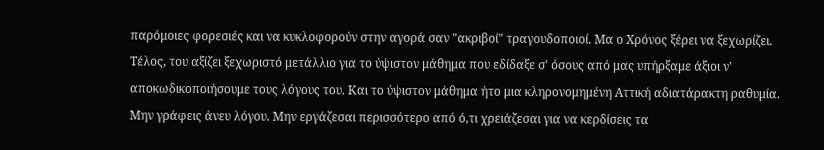παρόμοιες φορεσιές και να κυκλοφορούν στην αγορά σαν "ακριβοί" τραγουδοποιοί. Μα ο Χρόνος ξέρει να ξεχωρίζει.
Τέλος, του αξίζει ξεχωριστό μετάλλιο για το ύψιστον μάθημα που εδίδαξε σ' όσους από μας υπήρξαμε άξιοι ν' αποκωδικοποιήσουμε τους λόγους του. Και το ύψιστον μάθημα ήτο μια κληρονομημένη Αττική αδιατάρακτη ραθυμία.
Μην γράφεις άνευ λόγου. Μην εργάζεσαι περισσότερο από ό,τι χρειάζεσαι για να κερδίσεις τα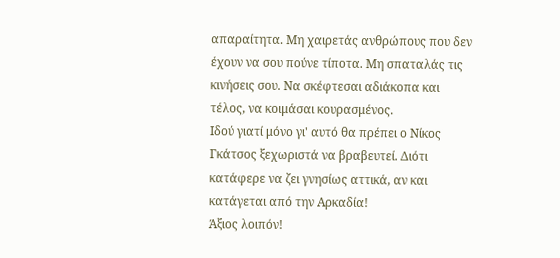απαραίτητα. Μη χαιρετάς ανθρώπους που δεν έχουν να σου πούνε τίποτα. Μη σπαταλάς τις κινήσεις σου. Να σκέφτεσαι αδιάκοπα και τέλος, να κοιμάσαι κουρασμένος.
Ιδού γιατί μόνο γι' αυτό θα πρέπει ο Νίκος Γκάτσος ξεχωριστά να βραβευτεί. Διότι κατάφερε να ζει γνησίως αττικά, αν και κατάγεται από την Αρκαδία!
Άξιος λοιπόν!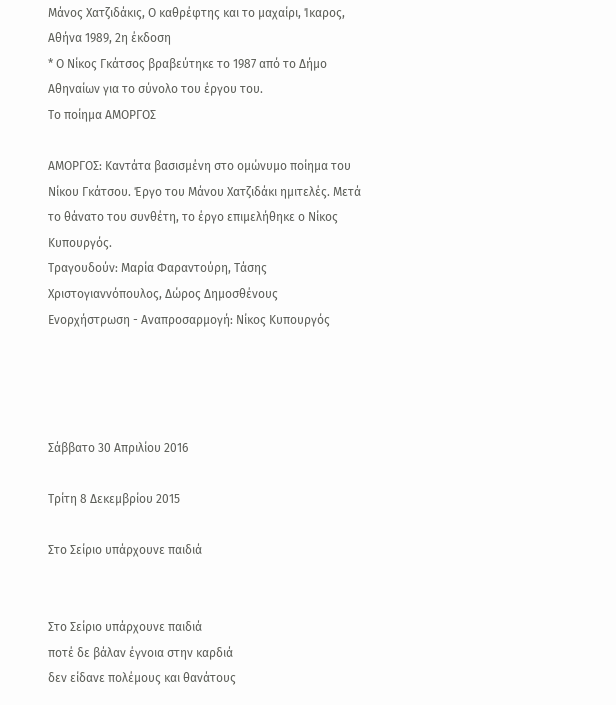Μάνος Χατζιδάκις, Ο καθρέφτης και το μαχαίρι, Ίκαρος, Αθήνα 1989, 2η έκδοση
* Ο Νίκος Γκάτσος βραβεύτηκε το 1987 από το Δήμο Αθηναίων για το σύνολο του έργου του.
Το ποίημα ΑΜΟΡΓΟΣ

ΑΜΟΡΓΟΣ: Καντάτα βασισμένη στο ομώνυμο ποίημα του Νίκου Γκάτσου. Έργο του Μάνου Χατζιδάκι ημιτελές. Μετά το θάνατο του συνθέτη, το έργο επιμελήθηκε ο Νίκος Κυπουργός.
Τραγουδούν: Μαρία Φαραντούρη, Tάσης Χριστογιαννόπουλος, Δώρος Δημοσθένους
Ενορχήστρωση - Αναπροσαρμογή: Νίκος Κυπουργός




Σάββατο 30 Απριλίου 2016

Τρίτη 8 Δεκεμβρίου 2015

Στο Σείριο υπάρχουνε παιδιά


Στο Σείριο υπάρχουνε παιδιά
ποτέ δε βάλαν έγνοια στην καρδιά
δεν είδανε πολέμους και θανάτους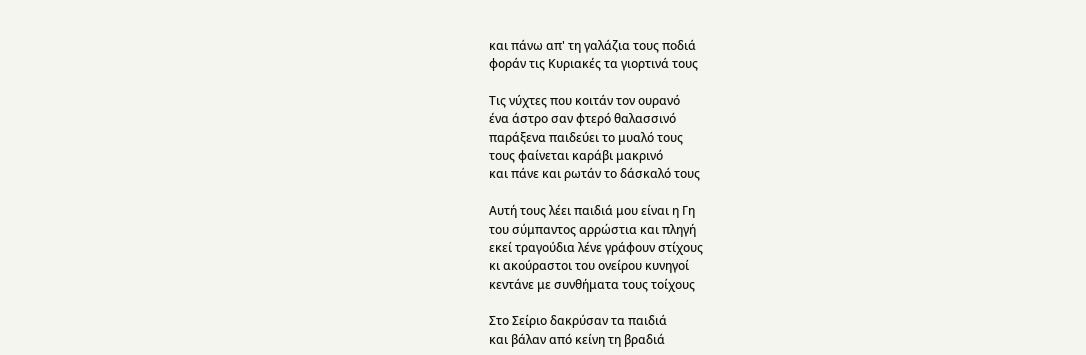και πάνω απ' τη γαλάζια τους ποδιά
φοράν τις Κυριακές τα γιορτινά τους

Τις νύχτες που κοιτάν τον ουρανό
ένα άστρο σαν φτερό θαλασσινό
παράξενα παιδεύει το μυαλό τους
τους φαίνεται καράβι μακρινό
και πάνε και ρωτάν το δάσκαλό τους

Αυτή τους λέει παιδιά μου είναι η Γη
του σύμπαντος αρρώστια και πληγή
εκεί τραγούδια λένε γράφουν στίχους
κι ακούραστοι του ονείρου κυνηγοί
κεντάνε με συνθήματα τους τοίχους

Στο Σείριο δακρύσαν τα παιδιά
και βάλαν από κείνη τη βραδιά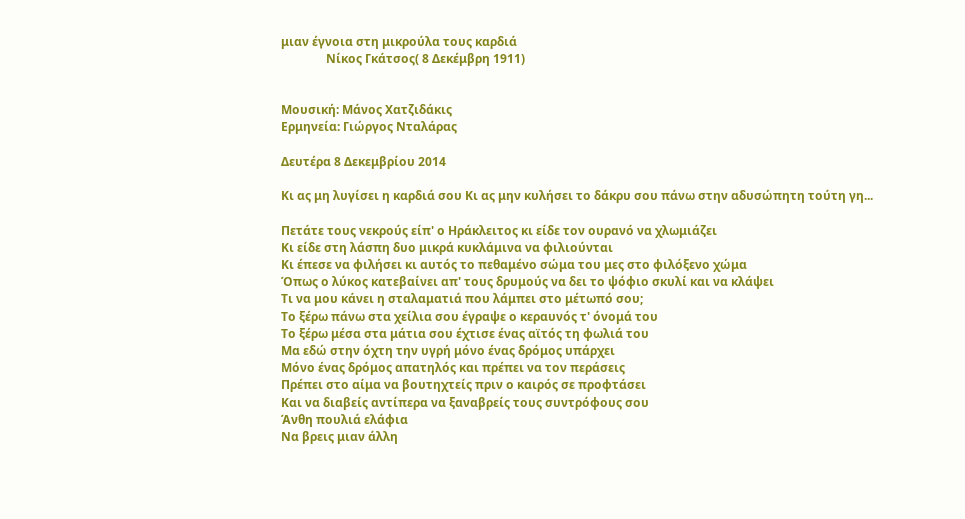μιαν έγνοια στη μικρούλα τους καρδιά
               Νίκος Γκάτσος( 8 Δεκέμβρη 1911)


Μουσική: Μάνος Χατζιδάκις
Ερμηνεία: Γιώργος Νταλάρας

Δευτέρα 8 Δεκεμβρίου 2014

Κι ας μη λυγίσει η καρδιά σου Κι ας μην κυλήσει το δάκρυ σου πάνω στην αδυσώπητη τούτη γη...

Πετάτε τους νεκρούς είπ' ο Ηράκλειτος κι είδε τον ουρανό να χλωμιάζει
Κι είδε στη λάσπη δυο μικρά κυκλάμινα να φιλιούνται
Κι έπεσε να φιλήσει κι αυτός το πεθαμένο σώμα του μες στο φιλόξενο χώμα
Όπως ο λύκος κατεβαίνει απ' τους δρυμούς να δει το ψόφιο σκυλί και να κλάψει
Τι να μου κάνει η σταλαματιά που λάμπει στο μέτωπό σου;
Το ξέρω πάνω στα χείλια σου έγραψε ο κεραυνός τ' όνομά του
Το ξέρω μέσα στα μάτια σου έχτισε ένας αϊτός τη φωλιά του
Μα εδώ στην όχτη την υγρή μόνο ένας δρόμος υπάρχει
Μόνο ένας δρόμος απατηλός και πρέπει να τον περάσεις
Πρέπει στο αίμα να βουτηχτείς πριν ο καιρός σε προφτάσει
Και να διαβείς αντίπερα να ξαναβρείς τους συντρόφους σου
Άνθη πουλιά ελάφια
Να βρεις μιαν άλλη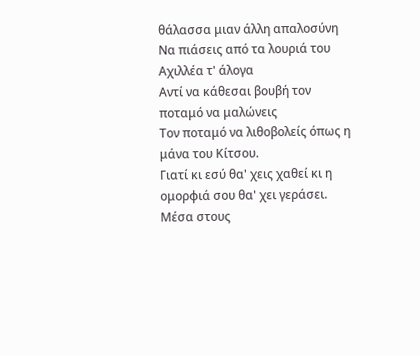θάλασσα μιαν άλλη απαλοσύνη
Να πιάσεις από τα λουριά του Αχιλλέα τ' άλογα
Αντί να κάθεσαι βουβή τον ποταμό να μαλώνεις
Τον ποταμό να λιθοβολείς όπως η μάνα του Κίτσου.
Γιατί κι εσύ θα' χεις χαθεί κι η ομορφιά σου θα' χει γεράσει.
Μέσα στους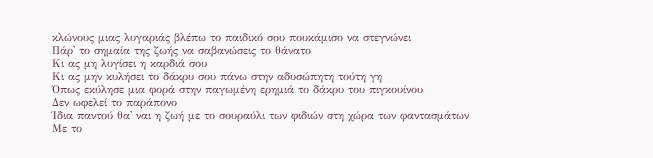κλώνους μιας λυγαριάς βλέπω το παιδικό σου πουκάμισο να στεγνώνει
Πάρ' το σημαία της ζωής να σαβανώσεις το θάνατο
Κι ας μη λυγίσει η καρδιά σου
Κι ας μην κυλήσει το δάκρυ σου πάνω στην αδυσώπητη τούτη γη
Όπως εκύλησε μια φορά στην παγωμένη ερημιά το δάκρυ του πιγκουίνου
Δεν ωφελεί το παράπονο
Ίδια παντού θα' ναι η ζωή με το σουραύλι των φιδιών στη χώρα των φαντασμάτων
Με το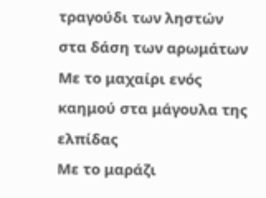τραγούδι των ληστών στα δάση των αρωμάτων
Με το μαχαίρι ενός καημού στα μάγουλα της ελπίδας
Με το μαράζι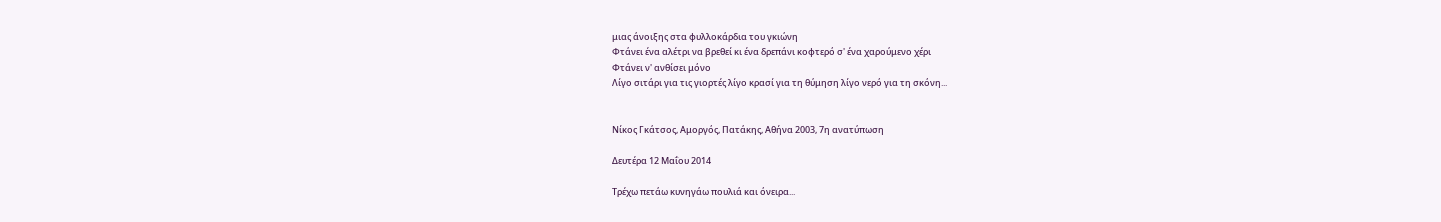μιας άνοιξης στα φυλλοκάρδια του γκιώνη
Φτάνει ένα αλέτρι να βρεθεί κι ένα δρεπάνι κοφτερό σ' ένα χαρούμενο χέρι
Φτάνει ν' ανθίσει μόνο
Λίγο σιτάρι για τις γιορτές λίγο κρασί για τη θύμηση λίγο νερό για τη σκόνη...


Νίκος Γκάτσος, Αμοργός, Πατάκης, Αθήνα 2003, 7η ανατύπωση

Δευτέρα 12 Μαΐου 2014

Τρέχω πετάω κυνηγάω πουλιά και όνειρα...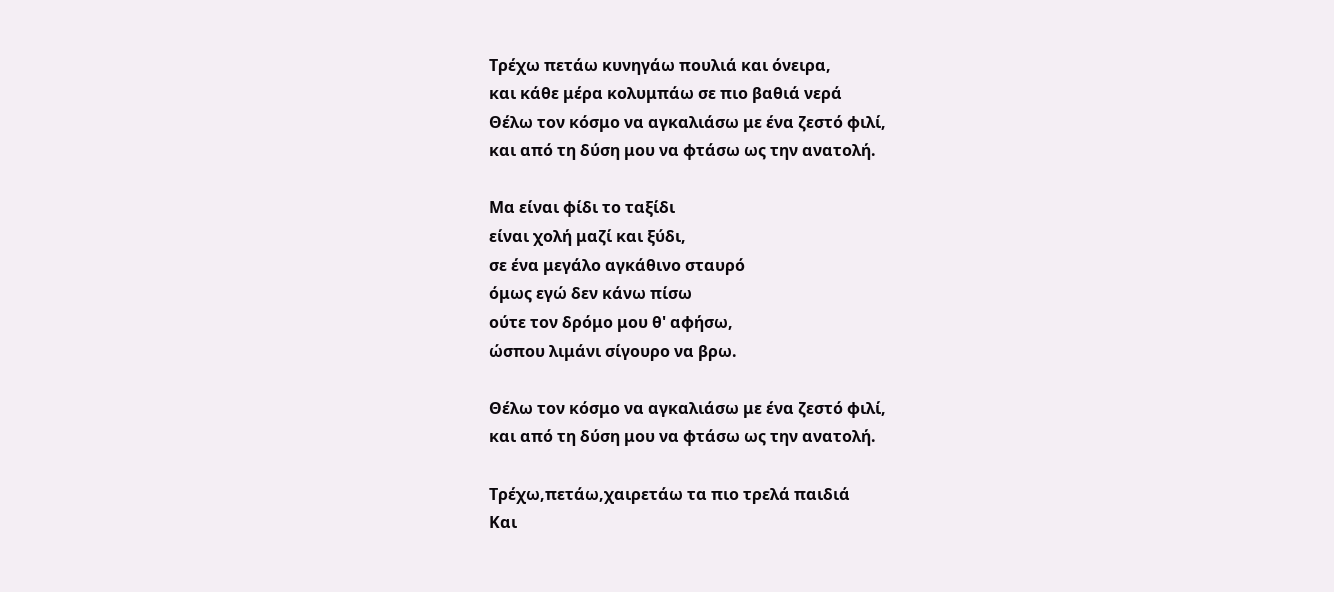Τρέχω πετάω κυνηγάω πουλιά και όνειρα,
και κάθε μέρα κολυμπάω σε πιο βαθιά νερά
Θέλω τον κόσμο να αγκαλιάσω με ένα ζεστό φιλί,
και από τη δύση μου να φτάσω ως την ανατολή.

Μα είναι φίδι το ταξίδι
είναι χολή μαζί και ξύδι,
σε ένα μεγάλο αγκάθινο σταυρό
όμως εγώ δεν κάνω πίσω
ούτε τον δρόμο μου θ' αφήσω,
ώσπου λιμάνι σίγουρο να βρω.

Θέλω τον κόσμο να αγκαλιάσω με ένα ζεστό φιλί,
και από τη δύση μου να φτάσω ως την ανατολή.

Τρέχω,πετάω,χαιρετάω τα πιο τρελά παιδιά
Και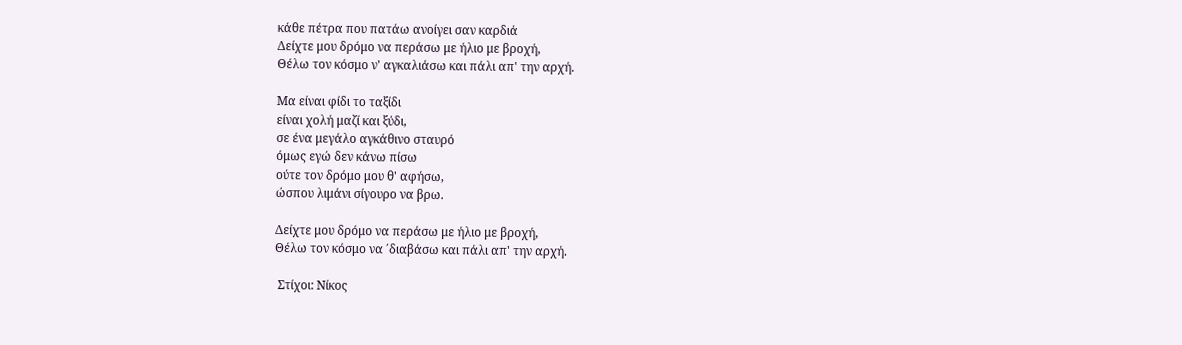κάθε πέτρα που πατάω ανοίγει σαν καρδιά
Δείχτε μου δρόμο να περάσω με ήλιο με βροχή,
Θέλω τον κόσμο ν' αγκαλιάσω και πάλι απ' την αρχή.

Μα είναι φίδι το ταξίδι
είναι χολή μαζί και ξύδι,
σε ένα μεγάλο αγκάθινο σταυρό
όμως εγώ δεν κάνω πίσω
ούτε τον δρόμο μου θ' αφήσω,
ώσπου λιμάνι σίγουρο να βρω.

Δείχτε μου δρόμο να περάσω με ήλιο με βροχή,
Θέλω τον κόσμο να ΄διαβάσω και πάλι απ' την αρχή.

 Στίχοι: Νίκος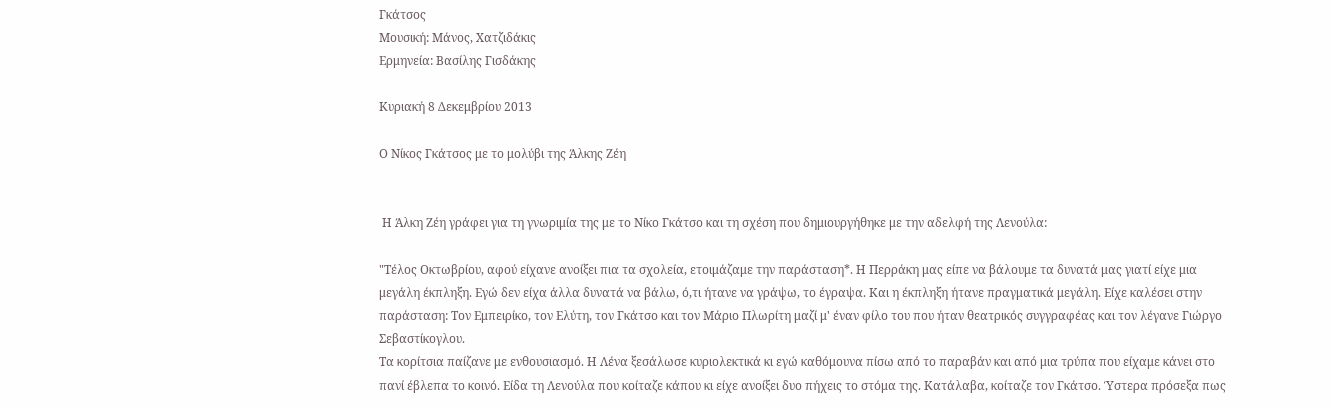Γκάτσος
Μουσική: Μάνος, Χατζιδάκις
Ερμηνεία: Βασίλης Γισδάκης

Κυριακή 8 Δεκεμβρίου 2013

Ο Νίκος Γκάτσος με το μολύβι της Άλκης Ζέη


 Η Άλκη Ζέη γράφει για τη γνωριμία της με το Νίκο Γκάτσο και τη σχέση που δημιουργήθηκε με την αδελφή της Λενούλα:

"Τέλος Οκτωβρίου, αφού είχανε ανοίξει πια τα σχολεία, ετοιμάζαμε την παράσταση*. Η Περράκη μας είπε να βάλουμε τα δυνατά μας γιατί είχε μια μεγάλη έκπληξη. Εγώ δεν είχα άλλα δυνατά να βάλω, ό,τι ήτανε να γράψω, το έγραψα. Και η έκπληξη ήτανε πραγματικά μεγάλη. Είχε καλέσει στην παράσταση: Τον Εμπειρίκο, τον Ελύτη, τον Γκάτσο και τον Μάριο Πλωρίτη μαζί μ' έναν φίλο του που ήταν θεατρικός συγγραφέας και τον λέγανε Γιώργο Σεβαστίκογλου.
Τα κορίτσια παίζανε με ενθουσιασμό. Η Λένα ξεσάλωσε κυριολεκτικά κι εγώ καθόμουνα πίσω από το παραβάν και από μια τρύπα που είχαμε κάνει στο πανί έβλεπα το κοινό. Είδα τη Λενούλα που κοίταζε κάπου κι είχε ανοίξει δυο πήχεις το στόμα της. Κατάλαβα, κοίταζε τον Γκάτσο. Ύστερα πρόσεξα πως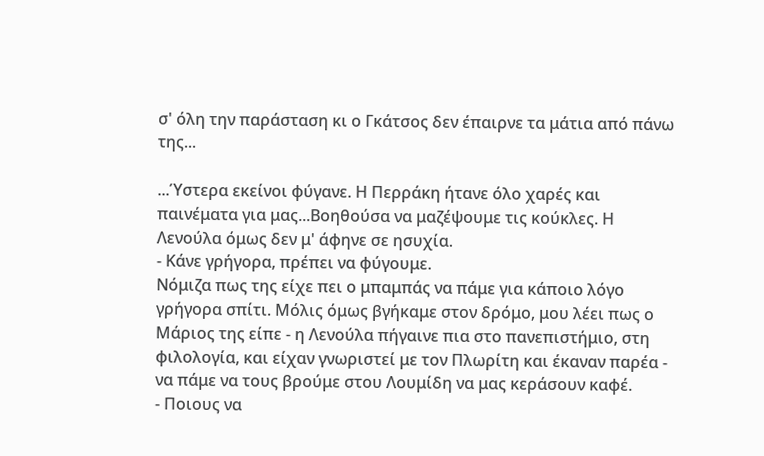σ' όλη την παράσταση κι ο Γκάτσος δεν έπαιρνε τα μάτια από πάνω της...

...Ύστερα εκείνοι φύγανε. Η Περράκη ήτανε όλο χαρές και παινέματα για μας...Βοηθούσα να μαζέψουμε τις κούκλες. Η Λενούλα όμως δεν μ' άφηνε σε ησυχία.
- Κάνε γρήγορα, πρέπει να φύγουμε.
Νόμιζα πως της είχε πει ο μπαμπάς να πάμε για κάποιο λόγο γρήγορα σπίτι. Μόλις όμως βγήκαμε στον δρόμο, μου λέει πως ο Μάριος της είπε - η Λενούλα πήγαινε πια στο πανεπιστήμιο, στη φιλολογία, και είχαν γνωριστεί με τον Πλωρίτη και έκαναν παρέα - να πάμε να τους βρούμε στου Λουμίδη να μας κεράσουν καφέ.
- Ποιους να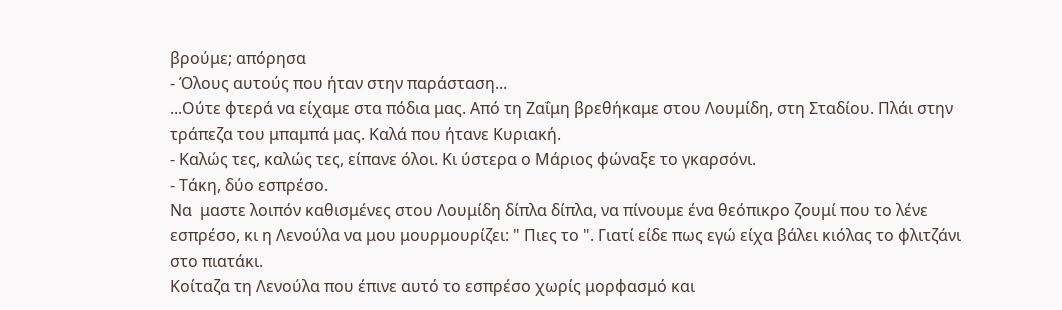βρούμε; απόρησα
- Όλους αυτούς που ήταν στην παράσταση...
...Ούτε φτερά να είχαμε στα πόδια μας. Από τη Ζαΐμη βρεθήκαμε στου Λουμίδη, στη Σταδίου. Πλάι στην τράπεζα του μπαμπά μας. Καλά που ήτανε Κυριακή.
- Καλώς τες, καλώς τες, είπανε όλοι. Κι ύστερα ο Μάριος φώναξε το γκαρσόνι.
- Τάκη, δύο εσπρέσο.
Να  μαστε λοιπόν καθισμένες στου Λουμίδη δίπλα δίπλα, να πίνουμε ένα θεόπικρο ζουμί που το λένε εσπρέσο, κι η Λενούλα να μου μουρμουρίζει: " Πιες το ". Γιατί είδε πως εγώ είχα βάλει κιόλας το φλιτζάνι στο πιατάκι.
Κοίταζα τη Λενούλα που έπινε αυτό το εσπρέσο χωρίς μορφασμό και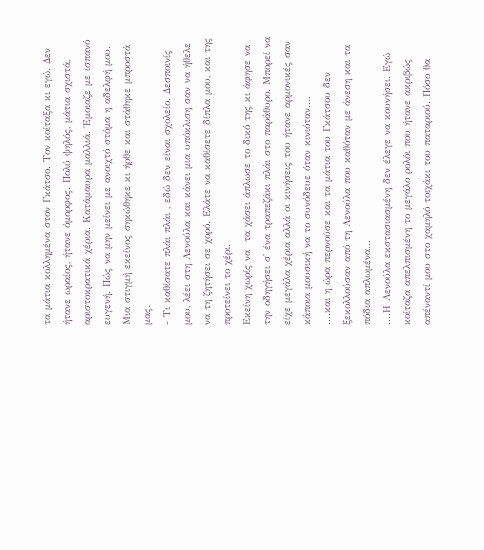τα μάτια κολλημένα στον Γκάτσο. Τον κοίταξα κι εγώ. Δεν ήτανε ωραίος, ήτανε όμορφος. Πολύ ψηλός, μάτια σχιστά, αριστοκρατικά χέρια. Κατάμαυρα μαλλιά. Έμοιαζε με ισπανό ευγενή. Πώς να μην μείνει με ανοιχτό στόμα η αδελφή μου. Μια στιγμή εκείνος σηκώθηκε κι ήρθε και στάθηκε μπροστά μας.
- Τι καθίσατε πλάι πλάι , εδώ δεν είναι σχολείο. Δεσποινίς μου, λέει στη Λενούλα και κάνει μια υπόκλιση σαν να ήθελε να τη ζητήσει σε χορό. Ελάτε να καθίσετε δίπλα μου, και της προτείνει το χέρι.
Εκείνη χωρίς να  τα χάσει άπλωσε το δικό της κι άφησε να την οδηγήσει σ' ένα τραπεζάκι πλάι στο παράθυρο. Μπορεί να είχε μεγάλα χέρια αλλά οι κινήσεις του ήτανε αρμονικές σαν κάποια μουσική να το συνόδευε όταν κινιόταν....
....και η ώρα περνούσε και τα μάτια του Γκάτσου δεν ξεκολλούσαν από τη Λενούλα που καθόταν με άνεση και τα πόδια απλωμένα...
....Η Λενούλα εκστασιασμένη δεν έλεγε να κουνήσει. Εγώ κοίταζα απελπισμένη το μεγάλο ρολόι που ήτανε ακριβώς απέναντί μου στο χαμηλό τοιχάκι του παταριού. Πόσο θα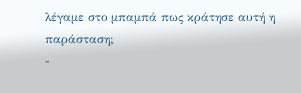λέγαμε στο μπαμπά πως κράτησε αυτή η παράσταση;
-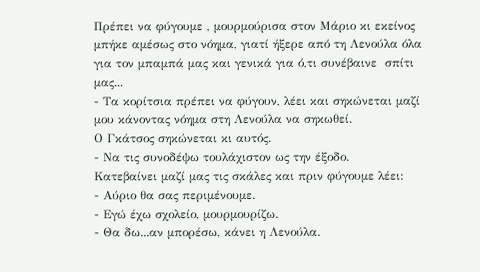Πρέπει να φύγουμε , μουρμούρισα στον Μάριο κι εκείνος μπήκε αμέσως στο νόημα, γιατί ήξερε από τη Λενούλα όλα για τον μπαμπά μας και γενικά για ό,τι συνέβαινε  σπίτι μας...
- Τα κορίτσια πρέπει να φύγουν, λέει και σηκώνεται μαζί μου κάνοντας νόημα στη Λενούλα να σηκωθεί.
Ο Γκάτσος σηκώνεται κι αυτός.
- Να τις συνοδέψω τουλάχιστον ως την έξοδο.
Κατεβαίνει μαζί μας τις σκάλες και πριν φύγουμε λέει:
- Αύριο θα σας περιμένουμε.
- Εγώ έχω σχολείο, μουρμουρίζω.
- Θα δω...αν μπορέσω, κάνει η Λενούλα.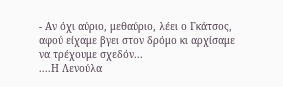- Αν όχι αύριο, μεθαύριο, λέει ο Γκάτσος, αφού είχαμε βγει στον δρόμο κι αρχίσαμε να τρέχουμε σχεδόν...
....Η Λενούλα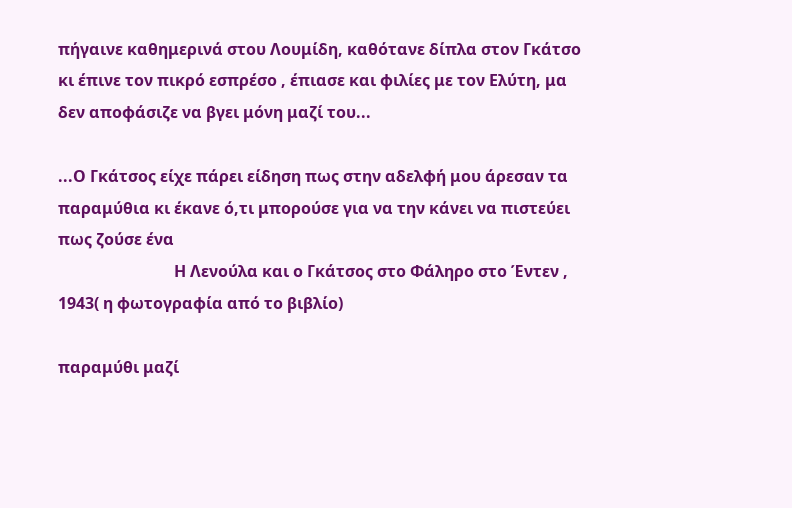πήγαινε καθημερινά στου Λουμίδη, καθότανε δίπλα στον Γκάτσο κι έπινε τον πικρό εσπρέσο , έπιασε και φιλίες με τον Ελύτη, μα δεν αποφάσιζε να βγει μόνη μαζί του...

...Ο Γκάτσος είχε πάρει είδηση πως στην αδελφή μου άρεσαν τα παραμύθια κι έκανε ό,τι μπορούσε για να την κάνει να πιστεύει πως ζούσε ένα
                             Η Λενούλα και ο Γκάτσος στο Φάληρο στο Έντεν , 1943( η φωτογραφία από το βιβλίο)

παραμύθι μαζί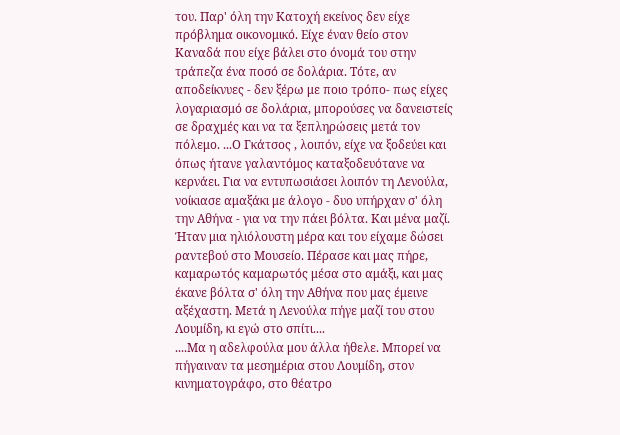του. Παρ' όλη την Κατοχή εκείνος δεν είχε πρόβλημα οικονομικό. Είχε έναν θείο στον Καναδά που είχε βάλει στο όνομά του στην τράπεζα ένα ποσό σε δολάρια. Τότε, αν αποδείκνυες - δεν ξέρω με ποιο τρόπο- πως είχες λογαριασμό σε δολάρια, μπορούσες να δανειστείς  σε δραχμές και να τα ξεπληρώσεις μετά τον πόλεμο. ...Ο Γκάτσος , λοιπόν, είχε να ξοδεύει και όπως ήτανε γαλαντόμος καταξοδευότανε να κερνάει. Για να εντυπωσιάσει λοιπόν τη Λενούλα, νοίκιασε αμαξάκι με άλογο - δυο υπήρχαν σ' όλη την Αθήνα - για να την πάει βόλτα. Και μένα μαζί. Ήταν μια ηλιόλουστη μέρα και του είχαμε δώσει ραντεβού στο Μουσείο. Πέρασε και μας πήρε, καμαρωτός καμαρωτός μέσα στο αμάξι, και μας έκανε βόλτα σ' όλη την Αθήνα που μας έμεινε αξέχαστη. Μετά η Λενούλα πήγε μαζί του στου Λουμίδη, κι εγώ στο σπίτι....
....Μα η αδελφούλα μου άλλα ήθελε. Μπορεί να πήγαιναν τα μεσημέρια στου Λουμίδη, στον κινηματογράφο, στο θέατρο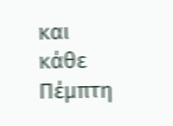και κάθε Πέμπτη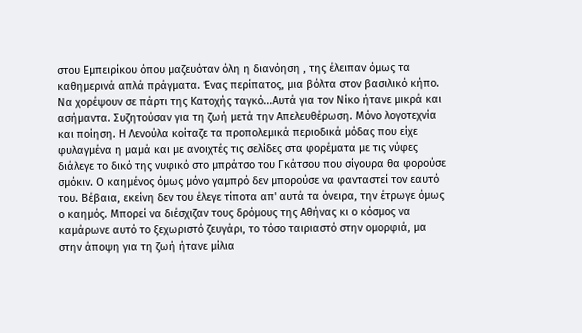στου Εμπειρίκου όπου μαζευόταν όλη η διανόηση , της έλειπαν όμως τα καθημερινά απλά πράγματα. Ένας περίπατος, μια βόλτα στον βασιλικό κήπο. Να χορέψουν σε πάρτι της Κατοχής ταγκό...Αυτά για τον Νίκο ήτανε μικρά και ασήμαντα. Συζητούσαν για τη ζωή μετά την Απελευθέρωση. Μόνο λογοτεχνία και ποίηση. Η Λενούλα κοίταζε τα προπολεμικά περιοδικά μόδας που είχε φυλαγμένα η μαμά και με ανοιχτές τις σελίδες στα φορέματα με τις νύφες διάλεγε το δικό της νυφικό στο μπράτσο του Γκάτσου που σίγουρα θα φορούσε σμόκιν. Ο καημένος όμως μόνο γαμπρό δεν μπορούσε να φανταστεί τον εαυτό του. Βέβαια, εκείνη δεν του έλεγε τίποτα απ' αυτά τα όνειρα, την έτρωγε όμως ο καημός. Μπορεί να διέσχιζαν τους δρόμους της Αθήνας κι ο κόσμος να καμάρωνε αυτό το ξεχωριστό ζευγάρι, το τόσο ταιριαστό στην ομορφιά, μα στην άποψη για τη ζωή ήτανε μίλια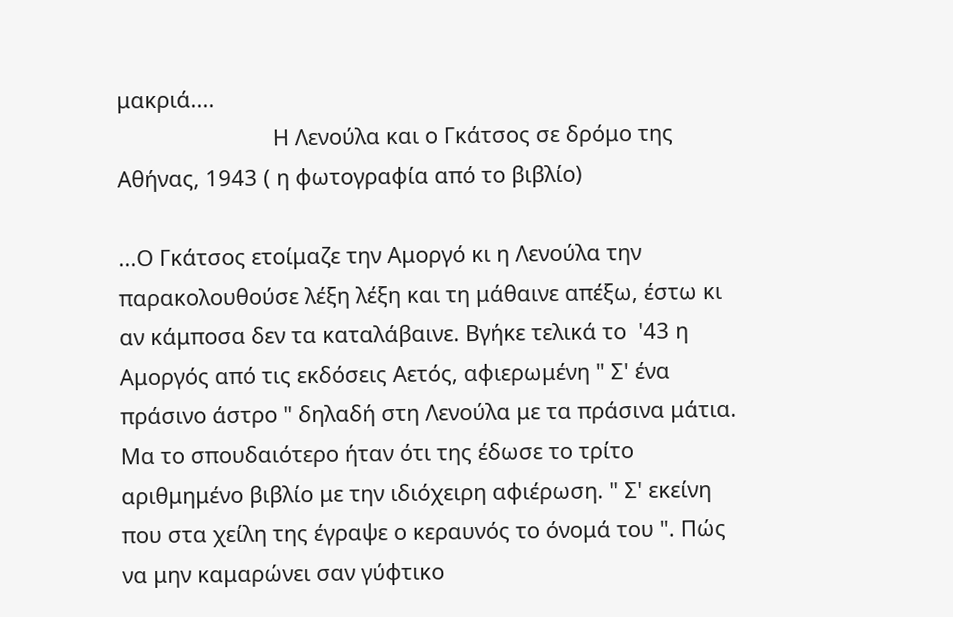μακριά....
                          Η Λενούλα και ο Γκάτσος σε δρόμο της Αθήνας, 1943 ( η φωτογραφία από το βιβλίο)

...Ο Γκάτσος ετοίμαζε την Αμοργό κι η Λενούλα την παρακολουθούσε λέξη λέξη και τη μάθαινε απέξω, έστω κι αν κάμποσα δεν τα καταλάβαινε. Βγήκε τελικά το  '43 η Αμοργός από τις εκδόσεις Αετός, αφιερωμένη " Σ' ένα πράσινο άστρο " δηλαδή στη Λενούλα με τα πράσινα μάτια. Μα το σπουδαιότερο ήταν ότι της έδωσε το τρίτο αριθμημένο βιβλίο με την ιδιόχειρη αφιέρωση. " Σ' εκείνη που στα χείλη της έγραψε ο κεραυνός το όνομά του ". Πώς να μην καμαρώνει σαν γύφτικο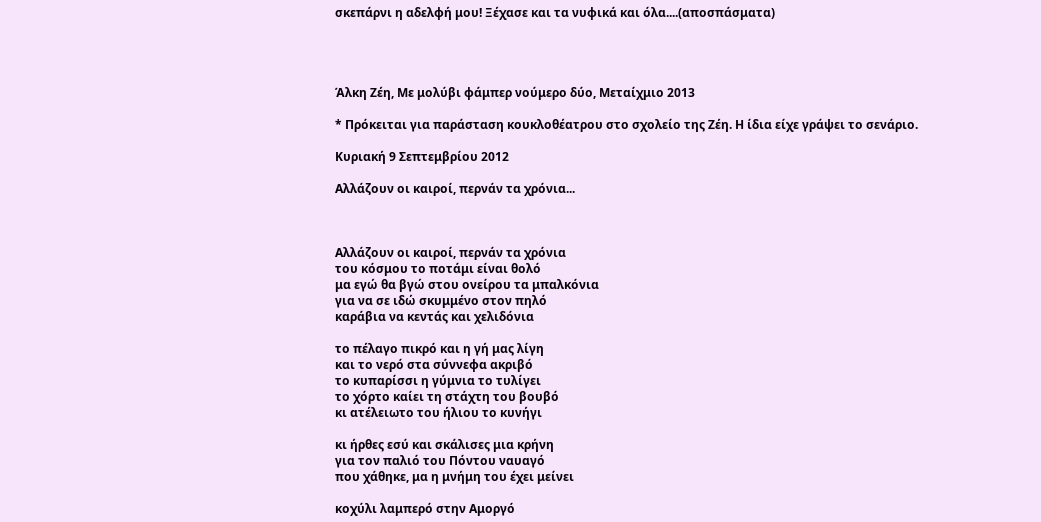σκεπάρνι η αδελφή μου! Ξέχασε και τα νυφικά και όλα....(αποσπάσματα)




Άλκη Ζέη, Με μολύβι φάμπερ νούμερο δύο, Μεταίχμιο 2013

* Πρόκειται για παράσταση κουκλοθέατρου στο σχολείο της Ζέη. Η ίδια είχε γράψει το σενάριο.

Κυριακή 9 Σεπτεμβρίου 2012

Αλλάζουν οι καιροί, περνάν τα χρόνια...



Αλλάζουν οι καιροί, περνάν τα χρόνια
του κόσμου το ποτάμι είναι θολό
μα εγώ θα βγώ στου ονείρου τα μπαλκόνια
για να σε ιδώ σκυμμένο στον πηλό
καράβια να κεντάς και χελιδόνια

το πέλαγο πικρό και η γή μας λίγη
και το νερό στα σύννεφα ακριβό
το κυπαρίσσι η γύμνια το τυλίγει
το χόρτο καίει τη στάχτη του βουβό
κι ατέλειωτο του ήλιου το κυνήγι

κι ήρθες εσύ και σκάλισες μια κρήνη
για τον παλιό του Πόντου ναυαγό
που χάθηκε, μα η μνήμη του έχει μείνει

κοχύλι λαμπερό στην Αμοργό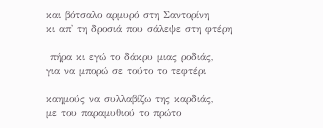και βότσαλο αρμυρό στη Σαντορίνη
κι απ' τη δροσιά που σάλεψε στη φτέρη

 πήρα κι εγώ το δάκρυ μιας ροδιάς,
για να μπορώ σε τούτο το τεφτέρι

καημούς να συλλαβίζω της καρδιάς,
με του παραμυθιού το πρώτο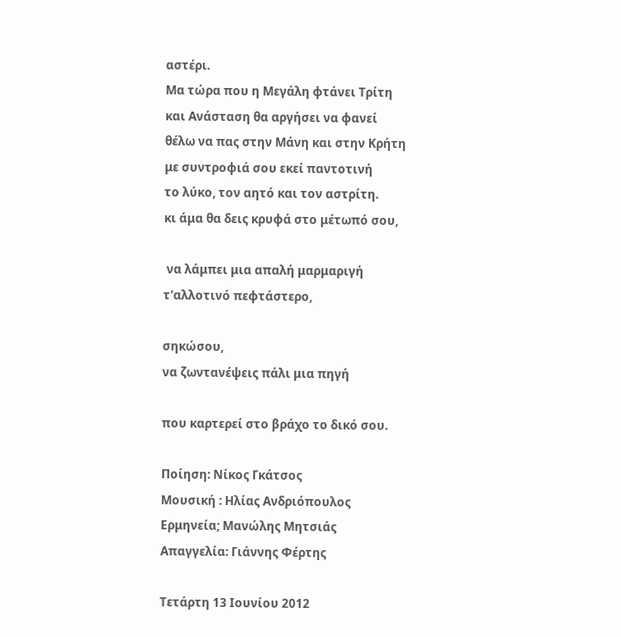αστέρι.
Μα τώρα που η Μεγάλη φτάνει Τρίτη
και Ανάσταση θα αργήσει να φανεί
θέλω να πας στην Μάνη και στην Κρήτη
με συντροφιά σου εκεί παντοτινή
το λύκο, τον αητό και τον αστρίτη.
κι άμα θα δεις κρυφά στο μέτωπό σου,

 να λάμπει μια απαλή μαρμαριγή
τ'αλλοτινό πεφτάστερο,

σηκώσου,
να ζωντανέψεις πάλι μια πηγή

που καρτερεί στο βράχο το δικό σου.

Ποίηση: Νίκος Γκάτσος
Μουσική : Ηλίας Ανδριόπουλος
Ερμηνεία; Μανώλης Μητσιάς
Απαγγελία: Γιάννης Φέρτης

Τετάρτη 13 Ιουνίου 2012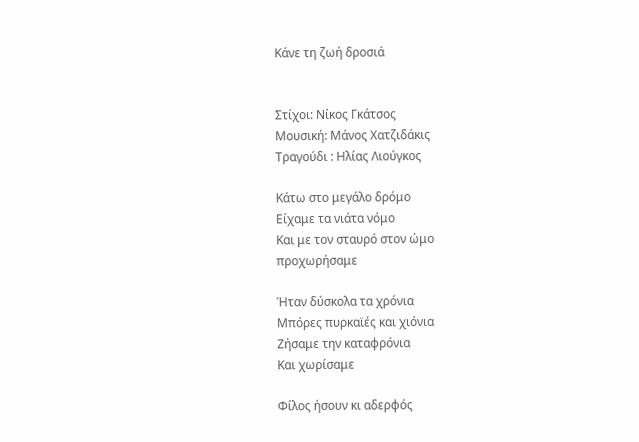Κάνε τη ζωή δροσιά


Στίχοι: Νίκος Γκάτσος
Μουσική: Μάνος Χατζιδάκις
Τραγούδι : Ηλίας Λιούγκος

Κάτω στο μεγάλο δρόμο
Είχαμε τα νιάτα νόμο
Και με τον σταυρό στον ώμο
προχωρήσαμε

Ήταν δύσκολα τα χρόνια
Μπόρες πυρκαϊές και χιόνια
Ζήσαμε την καταφρόνια
Και χωρίσαμε

Φίλος ήσουν κι αδερφός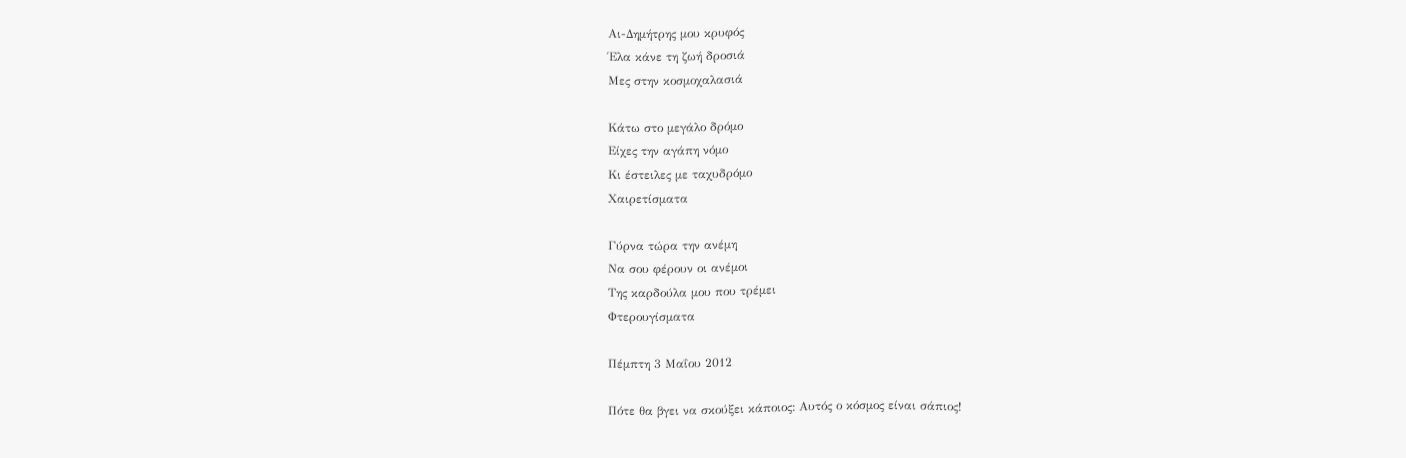Αι-Δημήτρης μου κρυφός
Έλα κάνε τη ζωή δροσιά
Μες στην κοσμοχαλασιά

Κάτω στο μεγάλο δρόμο
Είχες την αγάπη νόμο
Κι έστειλες με ταχυδρόμο
Χαιρετίσματα

Γύρνα τώρα την ανέμη
Να σου φέρουν οι ανέμοι
Της καρδούλα μου που τρέμει
Φτερουγίσματα

Πέμπτη 3 Μαΐου 2012

Πότε θα βγει να σκούξει κάποιος: Αυτός ο κόσμος είναι σάπιος!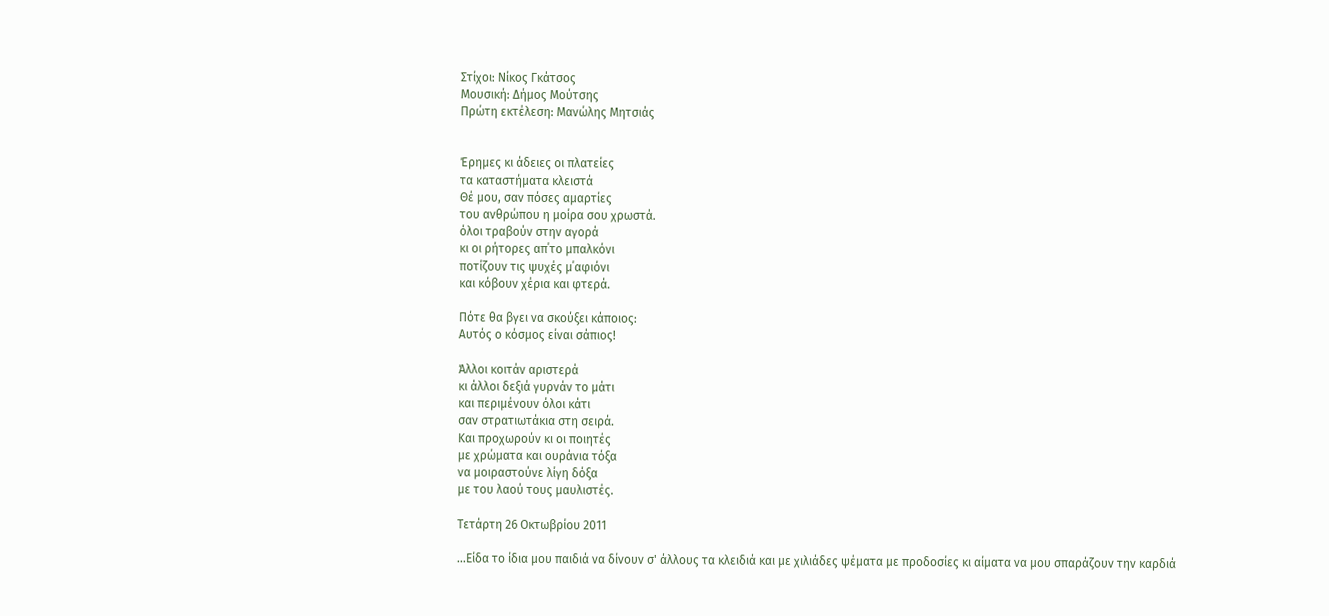Στίχοι: Νίκος Γκάτσος
Μουσική: Δήμος Μούτσης
Πρώτη εκτέλεση: Μανώλης Μητσιάς


Έρημες κι άδειες οι πλατείες
τα καταστήματα κλειστά
Θέ μου, σαν πόσες αμαρτίες
του ανθρώπου η μοίρα σου χρωστά.
όλοι τραβούν στην αγορά
κι οι ρήτορες απ΄το μπαλκόνι
ποτίζουν τις ψυχές μ΄αφιόνι
και κόβουν χέρια και φτερά.

Πότε θα βγει να σκούξει κάποιος:
Αυτός ο κόσμος είναι σάπιος!

Άλλοι κοιτάν αριστερά
κι άλλοι δεξιά γυρνάν το μάτι
και περιμένουν όλοι κάτι
σαν στρατιωτάκια στη σειρά.
Και προχωρούν κι οι ποιητές
με χρώματα και ουράνια τόξα
να μοιραστούνε λίγη δόξα
με του λαού τους μαυλιστές.

Τετάρτη 26 Οκτωβρίου 2011

...Είδα το ίδια μου παιδιά να δίνουν σ' άλλους τα κλειδιά και με χιλιάδες ψέματα με προδοσίες κι αίματα να μου σπαράζουν την καρδιά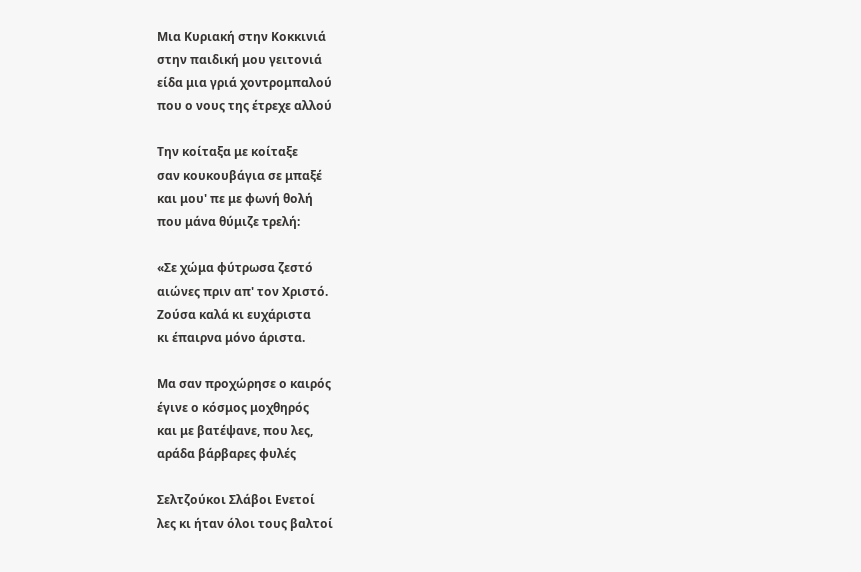Μια Κυριακή στην Κοκκινιά
στην παιδική μου γειτονιά
είδα μια γριά χοντρομπαλού
που ο νους της έτρεχε αλλού

Την κοίταξα με κοίταξε
σαν κουκουβάγια σε μπαξέ
και μου' πε με φωνή θολή
που μάνα θύμιζε τρελή:

«Σε χώμα φύτρωσα ζεστό
αιώνες πριν απ' τον Χριστό.
Ζούσα καλά κι ευχάριστα
κι έπαιρνα μόνο άριστα.

Μα σαν προχώρησε ο καιρός
έγινε ο κόσμος μοχθηρός
και με βατέψανε, που λες,
αράδα βάρβαρες φυλές

Σελτζούκοι Σλάβοι Ενετοί
λες κι ήταν όλοι τους βαλτοί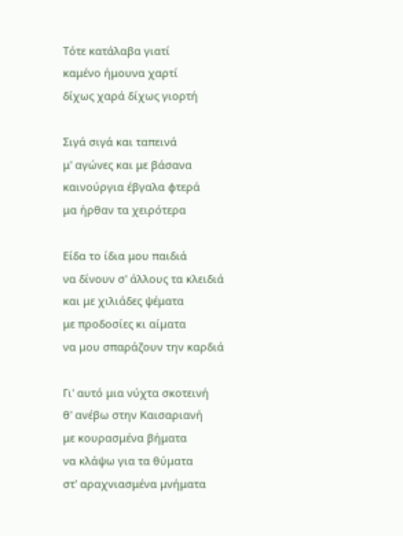Τότε κατάλαβα γιατί
καμένο ήμουνα χαρτί
δίχως χαρά δίχως γιορτή

Σιγά σιγά και ταπεινά
μ' αγώνες και με βάσανα
καινούργια έβγαλα φτερά
μα ήρθαν τα χειρότερα

Είδα το ίδια μου παιδιά
να δίνουν σ' άλλους τα κλειδιά
και με χιλιάδες ψέματα
με προδοσίες κι αίματα
να μου σπαράζουν την καρδιά

Γι' αυτό μια νύχτα σκοτεινή
θ' ανέβω στην Καισαριανή
με κουρασμένα βήματα
να κλάψω για τα θύματα
στ' αραχνιασμένα μνήματα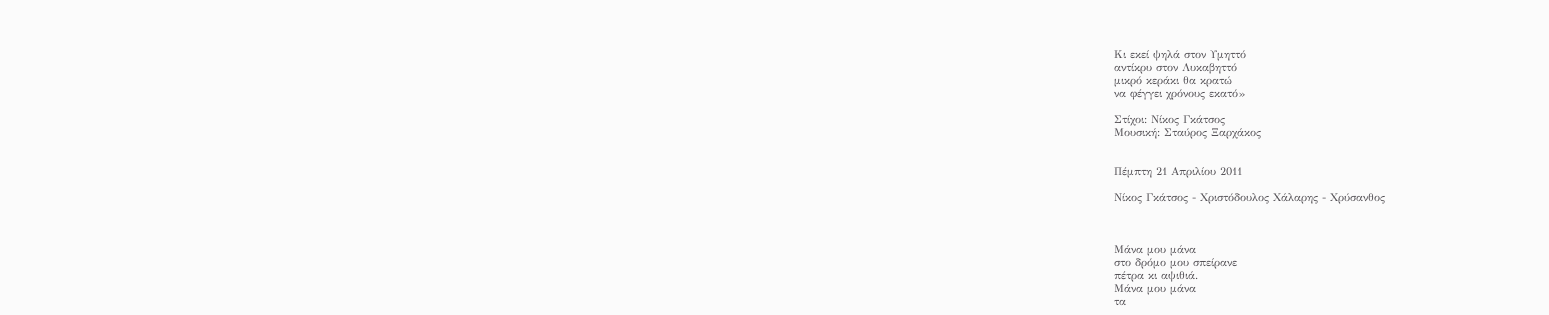Κι εκεί ψηλά στον Υμηττό
αντίκρυ στον Λυκαβηττό
μικρό κεράκι θα κρατώ
να φέγγει χρόνους εκατό»

Στίχοι: Νίκος Γκάτσος
Μουσική: Σταύρος Ξαρχάκος


Πέμπτη 21 Απριλίου 2011

Νίκος Γκάτσος - Χριστόδουλος Χάλαρης - Χρύσανθος



Μάνα μου μάνα
στο δρόμο μου σπείρανε
πέτρα κι αψιθιά.
Μάνα μου μάνα
τα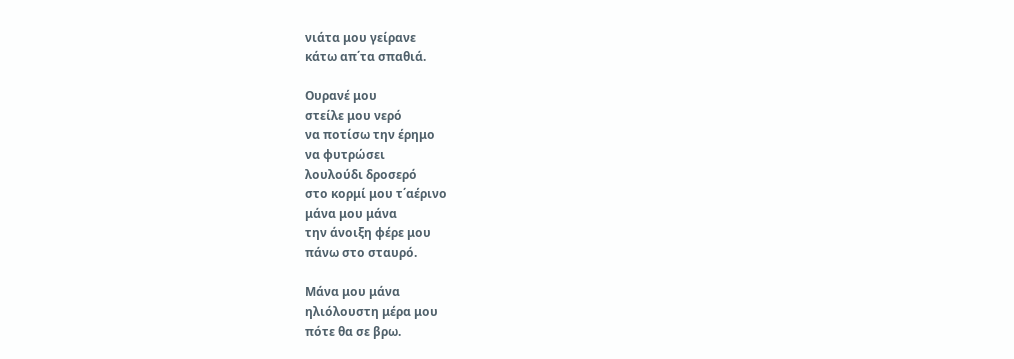νιάτα μου γείρανε
κάτω απ΄τα σπαθιά.

Ουρανέ μου
στείλε μου νερό
να ποτίσω την έρημο
να φυτρώσει
λουλούδι δροσερό
στο κορμί μου τ΄αέρινο
μάνα μου μάνα
την άνοιξη φέρε μου
πάνω στο σταυρό.

Μάνα μου μάνα
ηλιόλουστη μέρα μου
πότε θα σε βρω.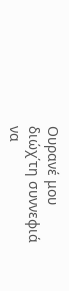Ουρανέ μου
διώχ΄τη συννεφιά
να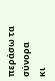περάσω τα σύνορα
κι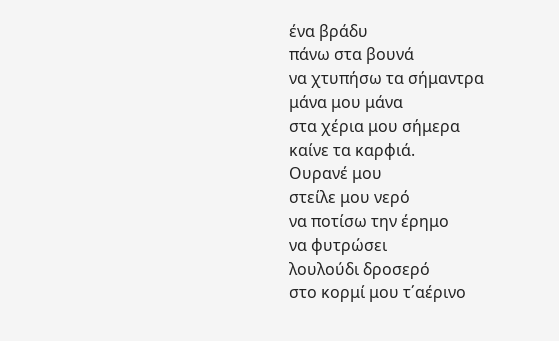ένα βράδυ
πάνω στα βουνά
να χτυπήσω τα σήμαντρα
μάνα μου μάνα
στα χέρια μου σήμερα
καίνε τα καρφιά.
Ουρανέ μου
στείλε μου νερό
να ποτίσω την έρημο
να φυτρώσει
λουλούδι δροσερό
στο κορμί μου τ΄αέρινο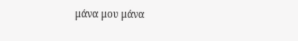μάνα μου μάνα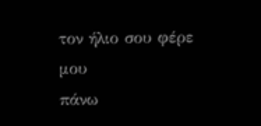τον ήλιο σου φέρε μου
πάνω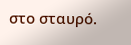στο σταυρό.